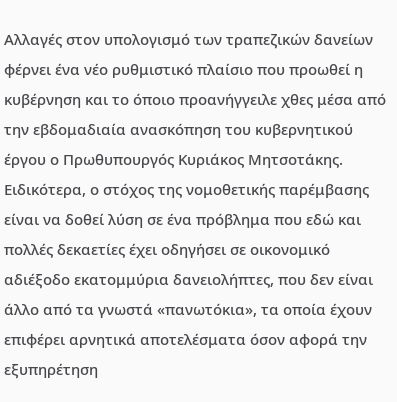Αλλαγές στον υπολογισμό των τραπεζικών δανείων φέρνει ένα νέο ρυθμιστικό πλαίσιο που προωθεί η κυβέρνηση και το όποιο προανήγγειλε χθες μέσα από την εβδομαδιαία ανασκόπηση του κυβερνητικού έργου ο Πρωθυπουργός Κυριάκος Μητσοτάκης.
Ειδικότερα, ο στόχος της νομοθετικής παρέμβασης είναι να δοθεί λύση σε ένα πρόβλημα που εδώ και πολλές δεκαετίες έχει οδηγήσει σε οικονομικό αδιέξοδο εκατομμύρια δανειολήπτες, που δεν είναι άλλο από τα γνωστά «πανωτόκια», τα οποία έχουν επιφέρει αρνητικά αποτελέσματα όσον αφορά την εξυπηρέτηση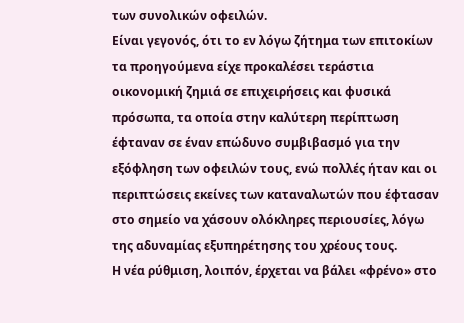των συνολικών οφειλών.
Είναι γεγονός, ότι το εν λόγω ζήτημα των επιτοκίων τα προηγούμενα είχε προκαλέσει τεράστια οικονομική ζημιά σε επιχειρήσεις και φυσικά πρόσωπα, τα οποία στην καλύτερη περίπτωση έφταναν σε έναν επώδυνο συμβιβασμό για την εξόφληση των οφειλών τους, ενώ πολλές ήταν και οι περιπτώσεις εκείνες των καταναλωτών που έφτασαν στο σημείο να χάσουν ολόκληρες περιουσίες, λόγω της αδυναμίας εξυπηρέτησης του χρέους τους.
Η νέα ρύθμιση, λοιπόν, έρχεται να βάλει «φρένο» στο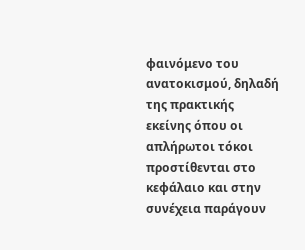φαινόμενο του ανατοκισμού, δηλαδή της πρακτικής εκείνης όπου οι απλήρωτοι τόκοι προστίθενται στο κεφάλαιο και στην συνέχεια παράγουν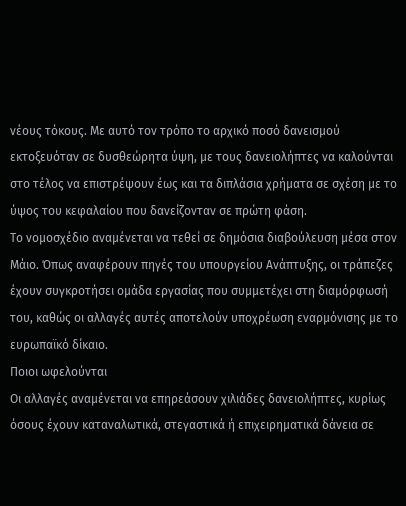νέους τόκους. Με αυτό τον τρόπο το αρχικό ποσό δανεισμού εκτοξευόταν σε δυσθεώρητα ύψη, με τους δανειολήπτες να καλούνται στο τέλος να επιστρέψουν έως και τα διπλάσια χρήματα σε σχέση με το ύψος του κεφαλαίου που δανείζονταν σε πρώτη φάση.
Το νομοσχέδιο αναμένεται να τεθεί σε δημόσια διαβούλευση μέσα στον Μάιο. Όπως αναφέρουν πηγές του υπουργείου Ανάπτυξης, οι τράπεζες έχουν συγκροτήσει ομάδα εργασίας που συμμετέχει στη διαμόρφωσή του, καθώς οι αλλαγές αυτές αποτελούν υποχρέωση εναρμόνισης με το ευρωπαϊκό δίκαιο.
Ποιοι ωφελούνται
Οι αλλαγές αναμένεται να επηρεάσουν χιλιάδες δανειολήπτες, κυρίως όσους έχουν καταναλωτικά, στεγαστικά ή επιχειρηματικά δάνεια σε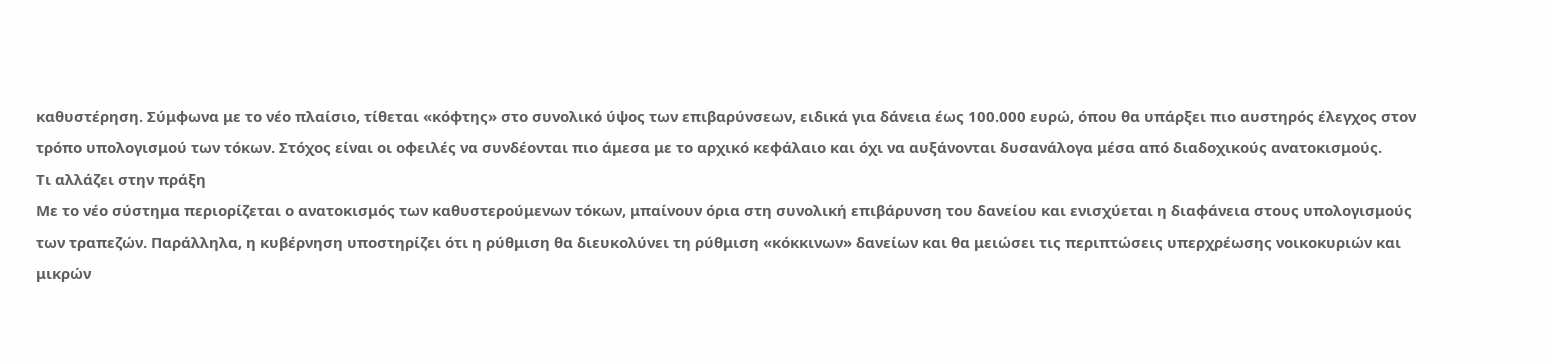καθυστέρηση. Σύμφωνα με το νέο πλαίσιο, τίθεται «κόφτης» στο συνολικό ύψος των επιβαρύνσεων, ειδικά για δάνεια έως 100.000 ευρώ, όπου θα υπάρξει πιο αυστηρός έλεγχος στον τρόπο υπολογισμού των τόκων. Στόχος είναι οι οφειλές να συνδέονται πιο άμεσα με το αρχικό κεφάλαιο και όχι να αυξάνονται δυσανάλογα μέσα από διαδοχικούς ανατοκισμούς.
Τι αλλάζει στην πράξη
Με το νέο σύστημα περιορίζεται ο ανατοκισμός των καθυστερούμενων τόκων, μπαίνουν όρια στη συνολική επιβάρυνση του δανείου και ενισχύεται η διαφάνεια στους υπολογισμούς των τραπεζών. Παράλληλα, η κυβέρνηση υποστηρίζει ότι η ρύθμιση θα διευκολύνει τη ρύθμιση «κόκκινων» δανείων και θα μειώσει τις περιπτώσεις υπερχρέωσης νοικοκυριών και μικρών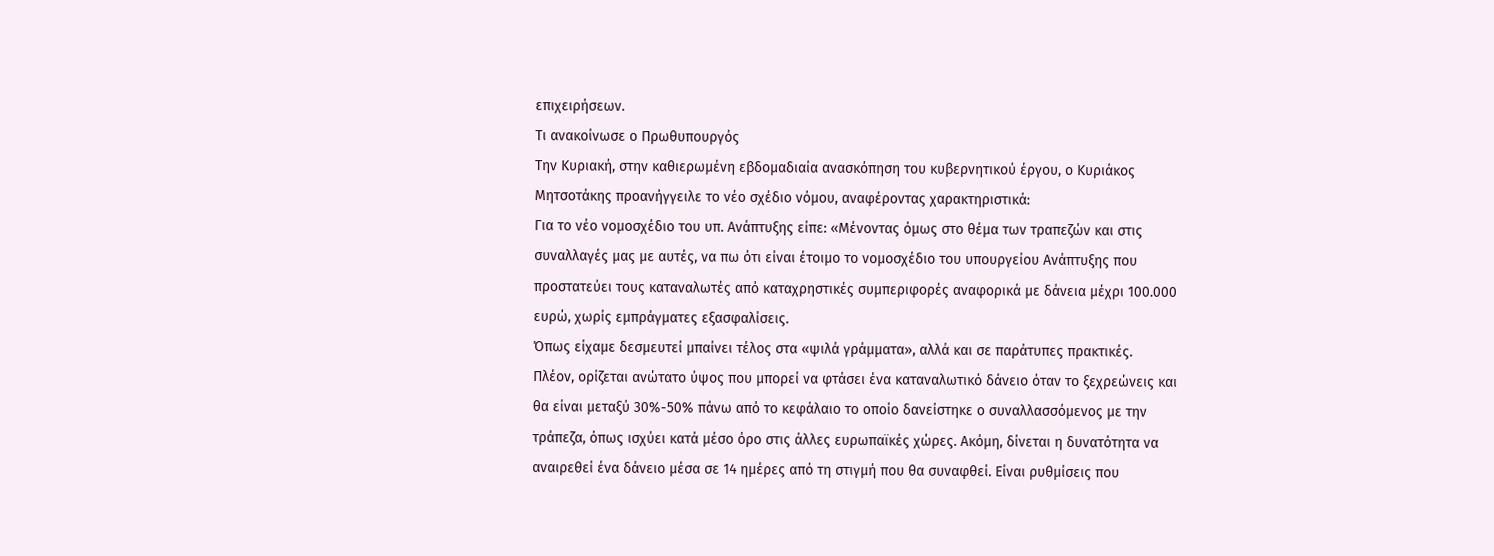επιχειρήσεων.
Τι ανακοίνωσε ο Πρωθυπουργός
Την Κυριακή, στην καθιερωμένη εβδομαδιαία ανασκόπηση του κυβερνητικού έργου, ο Κυριάκος Μητσοτάκης προανήγγειλε το νέο σχέδιο νόμου, αναφέροντας χαρακτηριστικά:
Για το νέο νομοσχέδιο του υπ. Ανάπτυξης είπε: «Μένοντας όμως στο θέμα των τραπεζών και στις συναλλαγές μας με αυτές, να πω ότι είναι έτοιμο το νομοσχέδιο του υπουργείου Ανάπτυξης που προστατεύει τους καταναλωτές από καταχρηστικές συμπεριφορές αναφορικά με δάνεια μέχρι 100.000 ευρώ, χωρίς εμπράγματες εξασφαλίσεις.
Όπως είχαμε δεσμευτεί μπαίνει τέλος στα «ψιλά γράμματα», αλλά και σε παράτυπες πρακτικές.
Πλέον, ορίζεται ανώτατο ύψος που μπορεί να φτάσει ένα καταναλωτικό δάνειο όταν το ξεχρεώνεις και θα είναι μεταξύ 30%-50% πάνω από το κεφάλαιο το οποίο δανείστηκε ο συναλλασσόμενος με την τράπεζα, όπως ισχύει κατά μέσο όρο στις άλλες ευρωπαϊκές χώρες. Ακόμη, δίνεται η δυνατότητα να αναιρεθεί ένα δάνειο μέσα σε 14 ημέρες από τη στιγμή που θα συναφθεί. Είναι ρυθμίσεις που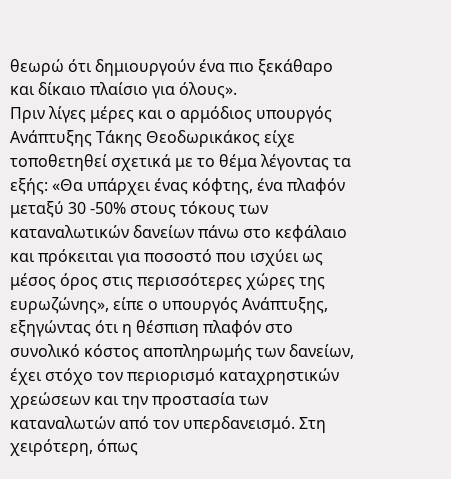θεωρώ ότι δημιουργούν ένα πιο ξεκάθαρο και δίκαιο πλαίσιο για όλους».
Πριν λίγες μέρες και ο αρμόδιος υπουργός Ανάπτυξης Τάκης Θεοδωρικάκος είχε τοποθετηθεί σχετικά με το θέμα λέγοντας τα εξής: «Θα υπάρχει ένας κόφτης, ένα πλαφόν μεταξύ 30 -50% στους τόκους των καταναλωτικών δανείων πάνω στο κεφάλαιο και πρόκειται για ποσοστό που ισχύει ως μέσος όρος στις περισσότερες χώρες της ευρωζώνης», είπε ο υπουργός Ανάπτυξης, εξηγώντας ότι η θέσπιση πλαφόν στο συνολικό κόστος αποπληρωμής των δανείων, έχει στόχο τον περιορισμό καταχρηστικών χρεώσεων και την προστασία των καταναλωτών από τον υπερδανεισμό. Στη χειρότερη, όπως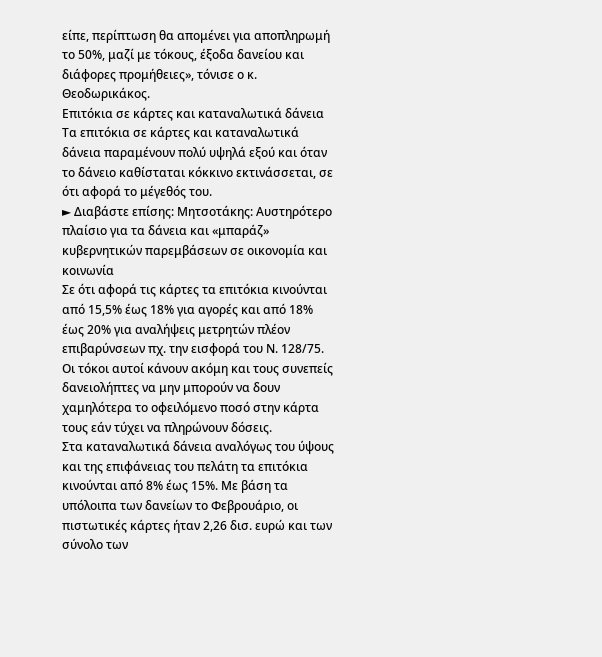είπε, περίπτωση θα απομένει για αποπληρωμή το 50%, μαζί με τόκους, έξοδα δανείου και διάφορες προμήθειες», τόνισε ο κ. Θεοδωρικάκος.
Επιτόκια σε κάρτες και καταναλωτικά δάνεια
Τα επιτόκια σε κάρτες και καταναλωτικά δάνεια παραμένουν πολύ υψηλά εξού και όταν το δάνειο καθίσταται κόκκινο εκτινάσσεται, σε ότι αφορά το μέγεθός του.
► Διαβάστε επίσης: Μητσοτάκης: Αυστηρότερο πλαίσιο για τα δάνεια και «μπαράζ» κυβερνητικών παρεμβάσεων σε οικονομία και κοινωνία
Σε ότι αφορά τις κάρτες τα επιτόκια κινούνται από 15,5% έως 18% για αγορές και από 18% έως 20% για αναλήψεις μετρητών πλέον επιβαρύνσεων πχ. την εισφορά του Ν. 128/75. Οι τόκοι αυτοί κάνουν ακόμη και τους συνεπείς δανειολήπτες να μην μπορούν να δουν χαμηλότερα το οφειλόμενο ποσό στην κάρτα τους εάν τύχει να πληρώνουν δόσεις.
Στα καταναλωτικά δάνεια αναλόγως του ύψους και της επιφάνειας του πελάτη τα επιτόκια κινούνται από 8% έως 15%. Με βάση τα υπόλοιπα των δανείων το Φεβρουάριο, οι πιστωτικές κάρτες ήταν 2,26 δισ. ευρώ και των σύνολο των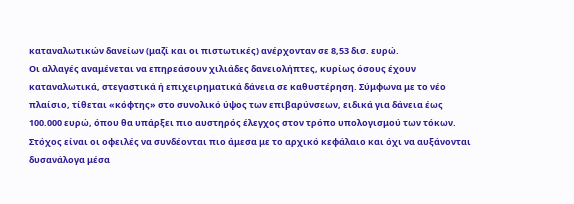καταναλωτικών δανείων (μαζί και οι πιστωτικές) ανέρχονταν σε 8,53 δισ. ευρώ.
Οι αλλαγές αναμένεται να επηρεάσουν χιλιάδες δανειολήπτες, κυρίως όσους έχουν καταναλωτικά, στεγαστικά ή επιχειρηματικά δάνεια σε καθυστέρηση. Σύμφωνα με το νέο πλαίσιο, τίθεται «κόφτης» στο συνολικό ύψος των επιβαρύνσεων, ειδικά για δάνεια έως 100.000 ευρώ, όπου θα υπάρξει πιο αυστηρός έλεγχος στον τρόπο υπολογισμού των τόκων. Στόχος είναι οι οφειλές να συνδέονται πιο άμεσα με το αρχικό κεφάλαιο και όχι να αυξάνονται δυσανάλογα μέσα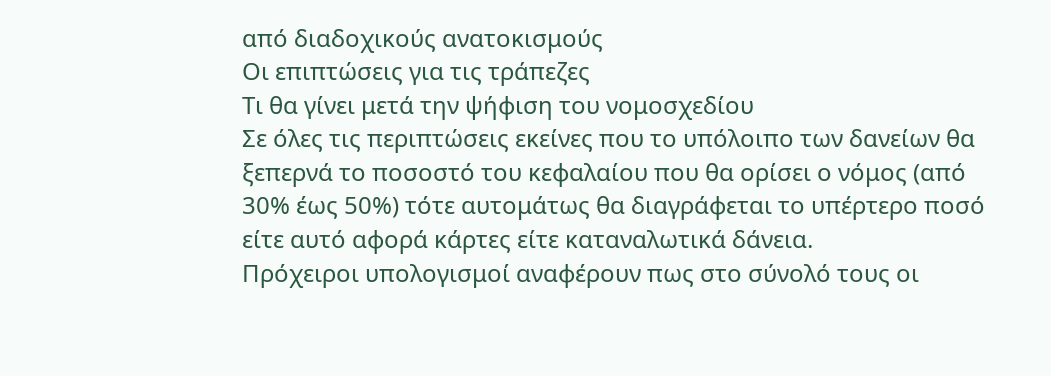από διαδοχικούς ανατοκισμούς
Οι επιπτώσεις για τις τράπεζες
Τι θα γίνει μετά την ψήφιση του νομοσχεδίου
Σε όλες τις περιπτώσεις εκείνες που το υπόλοιπο των δανείων θα ξεπερνά το ποσοστό του κεφαλαίου που θα ορίσει ο νόμος (από 30% έως 50%) τότε αυτομάτως θα διαγράφεται το υπέρτερο ποσό είτε αυτό αφορά κάρτες είτε καταναλωτικά δάνεια.
Πρόχειροι υπολογισμοί αναφέρουν πως στο σύνολό τους οι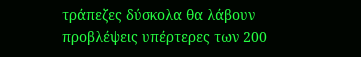τράπεζες δύσκολα θα λάβουν προβλέψεις υπέρτερες των 200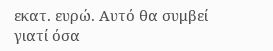εκατ. ευρώ. Αυτό θα συμβεί γιατί όσα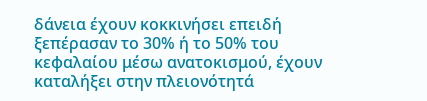δάνεια έχουν κοκκινήσει επειδή ξεπέρασαν το 30% ή το 50% του κεφαλαίου μέσω ανατοκισμού, έχουν καταλήξει στην πλειονότητά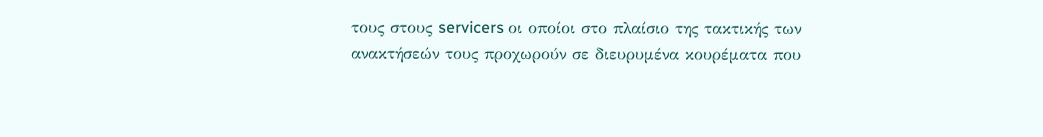τους στους servicers οι οποίοι στο πλαίσιο της τακτικής των ανακτήσεών τους προχωρούν σε διευρυμένα κουρέματα που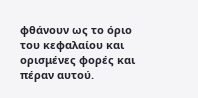φθάνουν ως το όριο του κεφαλαίου και ορισμένες φορές και πέραν αυτού.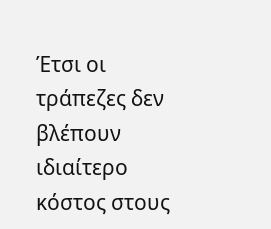Έτσι οι τράπεζες δεν βλέπουν ιδιαίτερο κόστος στους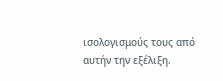ισολογισμούς τους από αυτήν την εξέλιξη.